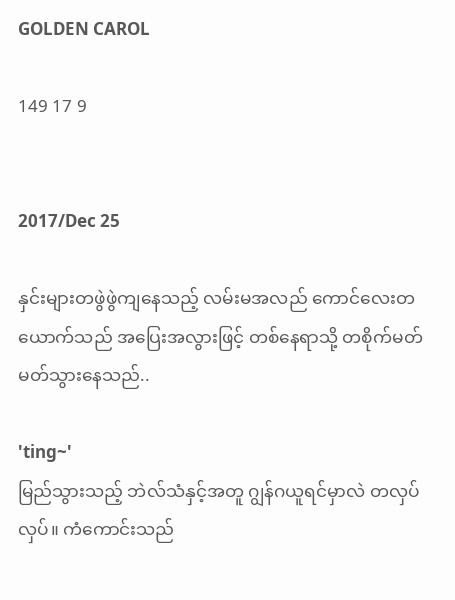GOLDEN CAROL

149 17 9


2017/Dec 25

နှင်းများတဖွဲဖွဲကျနေသည့် လမ်းမအလည် ကောင်လေးတယောက်သည် အပြေးအလွားဖြင့် တစ်နေရာသို့ တစိုက်မတ်မတ်သွားနေသည်..

'ting~'
မြည်သွားသည့် ဘဲလ်သံနှင့်အတူ ဂျွန်ဂယူရင်မှာလဲ တလှပ်လှပ်။ ကံကောင်းသည်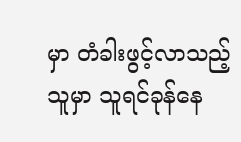မှာ တံခါးဖွင့်လာသည့်သူမှာ သူရင်ခုန်နေ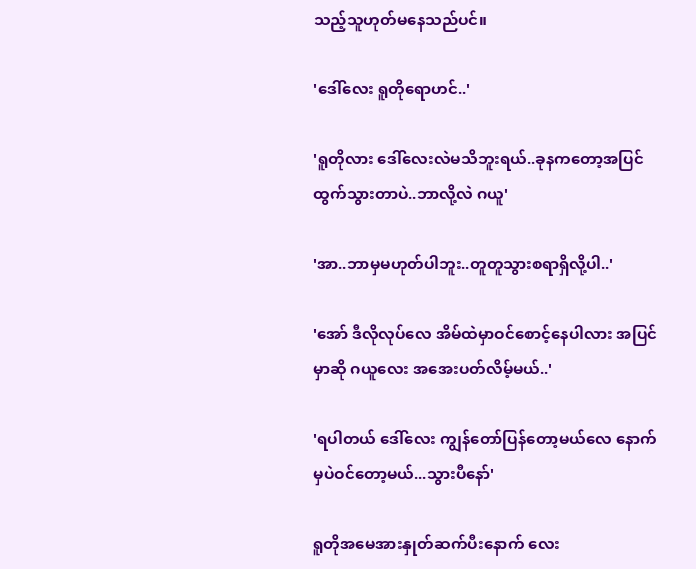သည့်သူဟုတ်မနေသည်ပင်။

'ဒေါ်လေး ရူတိုရောဟင်..'

'ရူတိုလား ဒေါ်လေးလဲမသိဘူးရယ်..ခုနကတော့အပြင်ထွက်သွားတာပဲ..ဘာလို့လဲ ဂယူ'

'အာ..ဘာမှမဟုတ်ပါဘူး..တူတူသွားစရာရှိလို့ပါ..'

'အော် ဒီလိုလုပ်လေ အိမ်ထဲမှာဝင်စောင့်နေပါလား အပြင်မှာဆို ဂယူလေး အအေးပတ်လိမ့်မယ်..'

'ရပါတယ် ဒေါ်လေး ကျွန်တော်ပြန်တော့မယ်လေ နောက်မှပဲဝင်တော့မယ်...သွားပီနော်'

ရူတိုအမေအားနှုတ်ဆက်ပီးနောက် လေး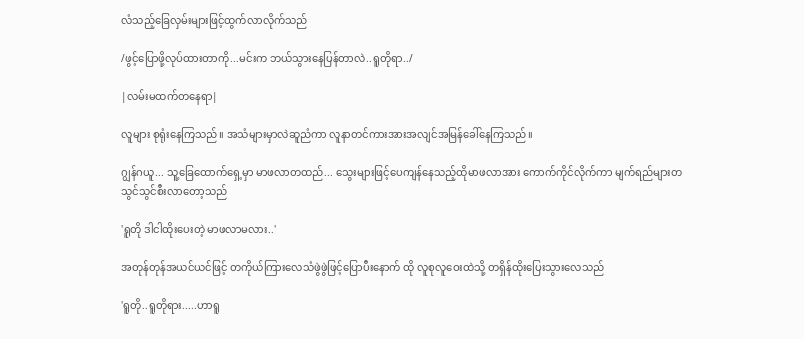လံသည့်ခြေလှမ်းများဖြင့်ထွက်လာလိုက်သည်

/ဖွင့်ပြောဖို့လုပ်ထားတာကို...မင်းက ဘယ်သွားနေပြန်တာလဲ..ရူတိုရာ../

|လမ်းမထက်တနေရာ|

လူများ စုရုံးနေကြသည်။ အသံများမှာလဲဆူညံကာ လူနာတင်ကားအားအလျင်အမြန်ခေါ်နေကြသည်။

ဂျွန်ဂယူ... သူ့ခြေထောက်ရှေ့မှာ မာဖလာတထည်... သွေးများဖြင့်ပေကျန်နေသည့်ထိုမာဖလာအား ကောက်ကိုင်လိုက်ကာ မျက်ရည်များတသွင်သွင်စီးလာတော့သည်

'ရူတို ဒါငါထိုးပေးတဲ့ မာဖလာမလား..'

အတုန်တုန်အယင်ယင်ဖြင့် တကိုယ်ကြားလေသံဖွဲဖွဲဖြင့်ပြောပီးနောက် ထို လူစုလူဝေးထဲသို့ တရှိန်ထိုးပြေးသွားလေသည်

'ရူတို..ရူတိုရား.....ဟာရူ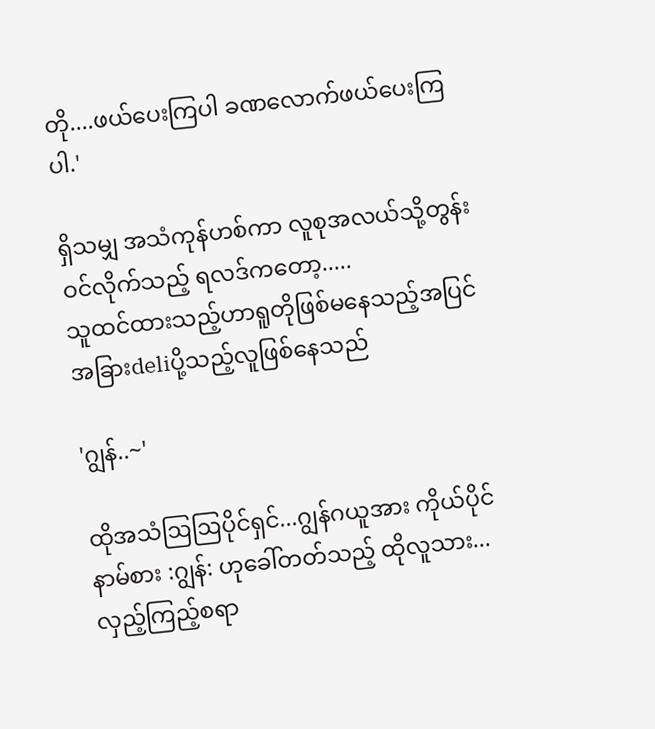တို....ဖယ်ပေးကြပါ ခဏလောက်ဖယ်ပေးကြပါ.'

ရှိသမျှ အသံကုန်ဟစ်ကာ လူစုအလယ်သို့တွန်းဝင်လိုက်သည့် ရလဒ်ကတော့.....
သူထင်ထားသည့်ဟာရူတိုဖြစ်မနေသည့်အပြင် အခြားdeliပို့သည့်လူဖြစ်နေသည်

'ဂျွန်..~'

ထိုအသံဩဩပိုင်ရှင်...ဂျွန်ဂယူအား ကိုယ်ပိုင်နာမ်စား :ဂျွန်: ဟုခေါ်တတ်သည့် ထိုလူသား...
လှည့်ကြည့်စရာ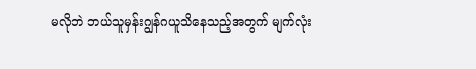မလိုဘဲ ဘယ်သူမှန်းဂျွန်ဂယူသိနေသည့်အတွက် မျက်လုံး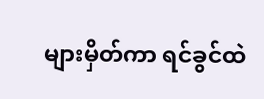များမှိတ်ကာ ရင်ခွင်ထဲ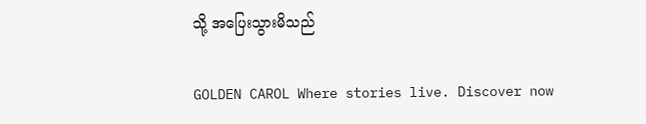သို့ အပြေးသွားမိသည်

GOLDEN CAROL Where stories live. Discover now